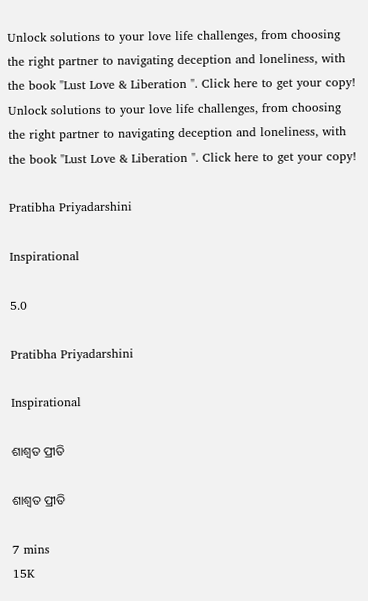Unlock solutions to your love life challenges, from choosing the right partner to navigating deception and loneliness, with the book "Lust Love & Liberation ". Click here to get your copy!
Unlock solutions to your love life challenges, from choosing the right partner to navigating deception and loneliness, with the book "Lust Love & Liberation ". Click here to get your copy!

Pratibha Priyadarshini

Inspirational

5.0

Pratibha Priyadarshini

Inspirational

ଶାଶ୍ବତ ପ୍ରୀତି

ଶାଶ୍ବତ ପ୍ରୀତି

7 mins
15K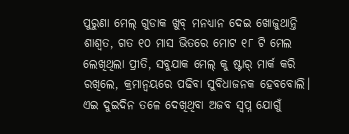ପୁରୁଣା ମେଲ୍ ଗୁଡାକ ଖୁବ୍ ମନଧ୍ୟାନ ଦେଇ ଖୋଜୁଥାନ୍ତି ଶାଶ୍ବତ, ଗତ ୧୦ ମାସ ଭିତରେ ମୋଟ ୧୮ ଟି ମେଲ ଲେଖିଥିଲା ପ୍ରୀତି, ସବୁଯାକ ମେଲ୍ କୁ ଷ୍ଟାର୍ ମାର୍କ କରି ରଖିଲେ, କ୍ରମାନ୍ବୟରେ ପଢିବା ସୁବିଧାଜନକ ହେବବୋଲି। ଏଇ ଦୁଇଦିନ ତଳେ ଦେଖିଥିବା ଅଜବ ସ୍ବପ୍ନ ଯୋଗୁଁ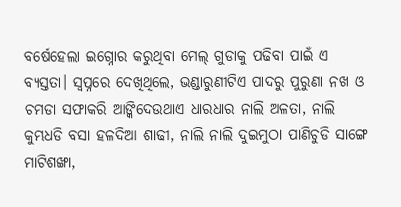ବର୍ଷେହେଲା ଇଗ୍ନୋର କରୁଥିବା ମେଲ୍ ଗୁଡାକୁ ପଢିବା ପାଇଁ ଏ ବ୍ୟସ୍ତତା। ସ୍ବପ୍ନରେ ଦେଖିଥିଲେ, ଭଣ୍ଡାରୁଣୀଟିଏ ପାଦରୁ ପୁରୁଣା ନଖ ଓ ଚମଡା ସଫାକରି ଆଙ୍କିଦେଉଥାଏ ଧାରଧାର ନାଲି ଅଳତା, ନାଲି କୁମ୍ଭଧଡି ବସା ହଳଦିଆ ଶାଢୀ, ନାଲି ନାଲି ଦୁଇମୁଠା ପାଣିଚୁଡି ସାଙ୍ଗେ ମାଟିଶଙ୍ଖା,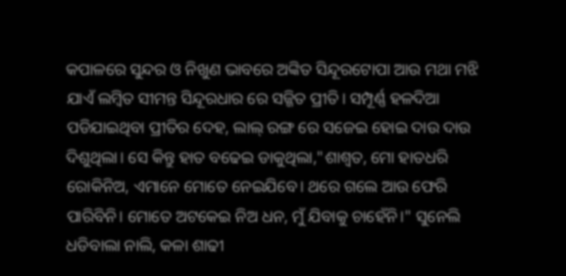କପାଳରେ ସୁନ୍ଦର ଓ ନିଖୁଣ ଭାବରେ ଅଙ୍କିତ ସିନ୍ଦୂରଟୋପା ଆଉ ମଥା ମଝି ଯାଏଁ ଲମ୍ବିତ ସୀମନ୍ତ ସିନ୍ଦୂରଧାର ରେ ସଜ୍ଜିତ ପ୍ରୀତି। ସମ୍ପୂର୍ଣ୍ଣ ହଳଦିଆ ପଡିଯାଇଥିବା ପ୍ରୀତିର ଦେହ, ଲାଲ୍ ରଙ୍ଗ ରେ ସଜେଇ ହୋଇ ଦାଉ ଦାଉ ଦିଶୁଥିଲା। ସେ କିନ୍ତୁ ହାତ ବଢେଇ ଡାକୁଥିଲା,"ଶାଶ୍ବତ, ମୋ ହାତଧରି ରୋକିନିଅ, ଏମାନେ ମୋତେ ନେଇଯିବେ। ଥରେ ଗଲେ ଆଉ ଫେରି ପାରିବିନି। ମୋତେ ଅଟକେଇ ନିଅ ଧନ, ମୁଁ ଯିବାକୁ ଚାହେଁନି।" ସୁନେଲି ଧଡିବାଲା ନାଲି, କଳା ଶାଢୀ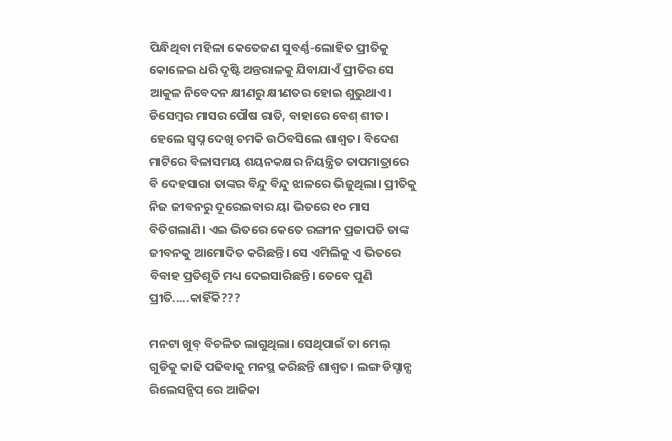ପିନ୍ଧିଥିବା ମହିଳା କେତେଜଣ ସୁବର୍ଣ୍ଣ-ଲୋହିତ ପ୍ରୀତିକୁ କୋଳେଇ ଧରି ଦୃଷ୍ଟି ଅନ୍ତରାଳକୁ ଯିବାଯାଏଁ ପ୍ରୀତିର ସେ ଆକୁଳ ନିବେଦନ କ୍ଷୀଣରୁ କ୍ଷୀଣତର ହୋଇ ଶୁଭୁଥାଏ। ଡିସେମ୍ବର ମାସର ପୌଷ ରାତି, ବାହାରେ ବେଶ୍ ଶୀତ। ହେଲେ ସ୍ବପ୍ନ ଦେଖି ଚମକି ଉଠିବସିଲେ ଶାଶ୍ବତ। ବିଦେଶ ମାଟିରେ ବିଳାସମୟ ଶୟନକକ୍ଷର ନିୟନ୍ତ୍ରିତ ତାପମାତ୍ରାରେ ବି ଦେହସାରା ତାଙ୍କର ବିନ୍ଦୁ ବିନ୍ଦୁ ଝାଳରେ ଭିଜୁଥିଲା। ପ୍ରୀତିକୁ ନିଜ ଜୀବନରୁ ଦୂରେଇବାର ୟା ଭିତରେ ୧୦ ମାସ ବିତିଗଲାଣି। ଏଇ ଭିତରେ କେତେ ରଙ୍ଗୀନ ପ୍ରଜାପତି ତାଙ୍କ ଜୀବନକୁ ଆମୋଦିତ କରିଛନ୍ତି। ସେ ଏମିଲିକୁ ଏ ଭିତରେ ବିବାହ ପ୍ରତିଶୃତି ମଧ୍ୟ ଦେଇସାରିଛନ୍ତି। ତେବେ ପୁଣି ପ୍ରୀତି.....କାହିଁକି???

ମନଟା ଖୁବ୍ ବିଚଳିତ ଲାଗୁଥିଲା। ସେଥିପାଇଁ ତା ମେଲ୍ ଗୁଡିକୁ କାଢି ପଢିବାକୁ ମନସ୍ଥ କରିଛନ୍ତି ଶାଶ୍ବତ। ଲଙ୍ଗ ଡିସ୍ଟାନ୍ସ ରିଲେସନ୍ସିପ୍ ରେ ଆଜିକା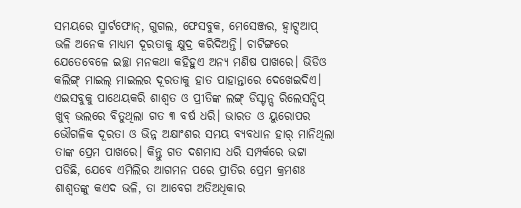ସମୟରେ ସ୍ମାର୍ଟଫୋନ୍, ଗୁଗଲ, ଫେସବୁକ, ମେସେଞ୍ଜର, ହ୍ବାଟ୍ସଆପ୍ ଭଳି ଅନେକ ମାଧ୍ୟମ ଦୂରତାକୁ କ୍ଷୁଦ୍ର କରିଦିଅନ୍ତି। ଚାଟିଙ୍ଗରେ ଯେତେବେଳେ ଇଚ୍ଛା ମନକଥା କହିହୁଏ ଅନ୍ୟ ମଣିଷ ପାଖରେ। ଭିଡିଓ କଲିଙ୍ଗ୍ ମାଇଲ୍ ମାଇଲର ଦୂରତାକୁ ହାତ ପାହାନ୍ତାରେ ଦେଖେଇଦିଏ। ଏଇସବୁକୁ ପାଥେୟକରି ଶାଶ୍ବତ ଓ ପ୍ରୀତିଙ୍କ ଲଙ୍ଗ୍ ଡିସ୍ଟାନ୍ସ ରିଲେସନ୍ସିପ୍ ଖୁବ୍ ଭଲରେ ବିତୁଥିଲା ଗତ ୩ ବର୍ଷ ଧରି। ଭାରତ ଓ ୟୁରୋପର ଭୌଗଳିକ ଦୂରତା ଓ ଭିନ୍ନ ଅକ୍ଷାଂଶର ସମୟ ବ୍ୟବଧାନ ହାର୍ ମାନିଥିଲା ତାଙ୍କ ପ୍ରେମ ପାଖରେ। କିନ୍ତୁ ଗତ ଦଶମାସ ଧରି ସମ୍ପର୍କରେ ଭଟ୍ଟା ପଡିଛି, ଯେବେ ଏମିଲିର ଆଗମନ ପରେ ପ୍ରୀତିର ପ୍ରେମ କ୍ରମଶଃ ଶାଶ୍ବତଙ୍କୁ କଏଦ ଭଳି, ତା ଆବେଗ ଅତିଅଧିକାର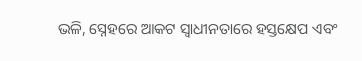ଭଳି, ସ୍ନେହରେ ଆକଟ ସ୍ବାଧୀନତାରେ ହସ୍ତକ୍ଷେପ ଏବଂ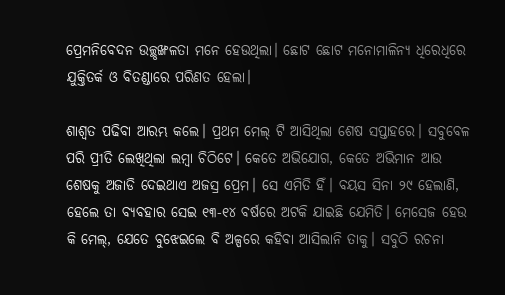ପ୍ରେମନିବେଦନ ଉଚ୍ଛୃଙ୍ଖଳତା ମନେ ହେଉଥିଲା। ଛୋଟ ଛୋଟ ମନୋମାଳିନ୍ୟ ଧିରେଧିରେ ଯୁକ୍ତିତର୍କ ଓ ବିତଣ୍ଡାରେ ପରିଣତ ହେଲା।

ଶାଶ୍ବତ ପଢିବା ଆରମ୍ଭ କଲେ। ପ୍ରଥମ ମେଲ୍ ଟି ଆସିଥିଲା ଶେଷ ସପ୍ତାହରେ। ସବୁବେଳ ପରି ପ୍ରୀତି ଲେଖିଥିଲା ଲମ୍ବା ଚିଠିଟେ। କେତେ ଅଭିଯୋଗ, କେତେ ଅଭିମାନ ଆଉ ଶେଷକୁ ଅଜାଡି ଦେଇଥାଏ ଅଜସ୍ର ପ୍ରେମ। ସେ ଏମିତି ହିଁ। ବୟସ ସିନା ୨୯ ହେଲାଣି, ହେଲେ ତା ବ୍ୟବହାର ସେଇ ୧୩-୧୪ ବର୍ଷରେ ଅଟକି ଯାଇଛି ଯେମିତି। ମେସେଜ ହେଉ କି ମେଲ୍, ଯେତେ ବୁଝେଇଲେ ବି ଅଳ୍ପରେ କହିବା ଆସିଲାନି ତାକୁ। ସବୁଠି ରଚନା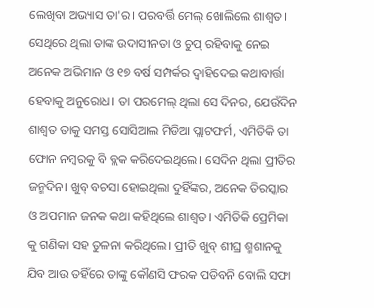ଲେଖିବା ଅଭ୍ୟାସ ତା'ର। ପରବର୍ତ୍ତି ମେଲ୍ ଖୋଲିଲେ ଶାଶ୍ବତ। ସେଥିରେ ଥିଲା ତାଙ୍କ ଉଦାସୀନତା ଓ ଚୁପ୍ ରହିବାକୁ ନେଇ ଅନେକ ଅଭିମାନ ଓ ୧୭ ବର୍ଷ ସମ୍ପର୍କର ଦ୍ବାହିଦେଇ କଥାବାର୍ତ୍ତା ହେବାକୁ ଅନୁରୋଧ। ତା ପରମେଲ୍ ଥିଲା ସେ ଦିନର, ଯେଉଁଦିନ ଶାଶ୍ବତ ତାକୁ ସମସ୍ତ ସୋସିଆଲ ମିଡିଆ ପ୍ଲାଟଫର୍ମ, ଏମିତିକି ତା ଫୋନ ନମ୍ବରକୁ ବି ବ୍ଲକ କରିଦେଇଥିଲେ। ସେଦିନ ଥିଲା ପ୍ରୀତିର ଜନ୍ମଦିନ। ଖୁବ୍ ବଚସା ହୋଇଥିଲା ଦୁହିଁଙ୍କର, ଅନେକ ତିରସ୍କାର ଓ ଅପମାନ ଜନକ କଥା କହିଥିଲେ ଶାଶ୍ବତ। ଏମିତିକି ପ୍ରେମିକା କୁ ଗଣିକା ସହ ତୁଳନା କରିଥିଲେ। ପ୍ରୀତି ଖୁବ୍ ଶୀଘ୍ର ଶ୍ମଶାନକୁ ଯିବ ଆଉ ତହିଁରେ ତାଙ୍କୁ କୌଣସି ଫରକ ପଡିବନି ବୋଲି ସଫା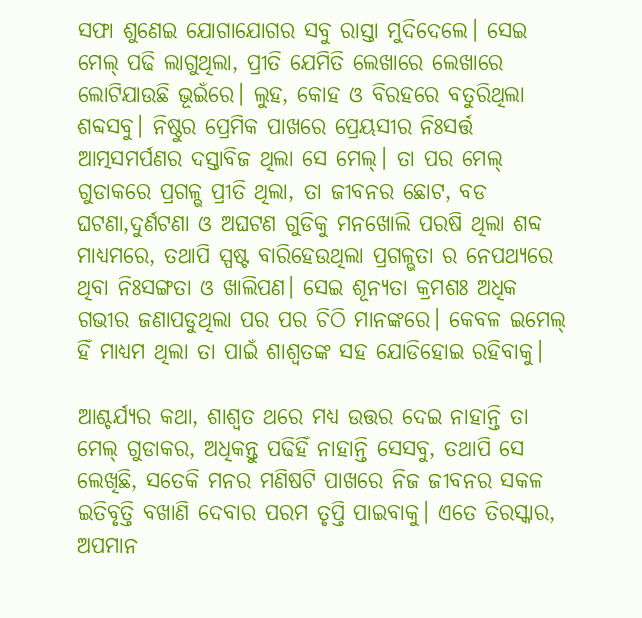ସଫା ଶୁଣେଇ ଯୋଗାଯୋଗର ସବୁ ରାସ୍ତା ମୁଦିଦେଲେ। ସେଇ ମେଲ୍ ପଢି ଲାଗୁଥିଲା, ପ୍ରୀତି ଯେମିତି ଲେଖାରେ ଲେଖାରେ ଲୋଟିଯାଉଛି ଭୂଇଁରେ। ଲୁହ, କୋହ ଓ ବିରହରେ ବତୁରିଥିଲା ଶବ୍ଦସବୁ। ନିଷ୍ଠୁର ପ୍ରେମିକ ପାଖରେ ପ୍ରେୟସୀର ନିଃସର୍ତ୍ତ ଆତ୍ମସମର୍ପଣର ଦସ୍ତାବିଜ ଥିଲା ସେ ମେଲ୍। ତା ପର ମେଲ୍ ଗୁଡାକରେ ପ୍ରଗଳ୍ଭ ପ୍ରୀତି ଥିଲା, ତା ଜୀବନର ଛୋଟ, ବଡ ଘଟଣା,ଦୁର୍ଣଟଣା ଓ ଅଘଟଣ ଗୁଡିକୁ ମନଖୋଲି ପରଷି ଥିଲା ଶବ୍ଦ ମାଧ୍ୟମରେ, ତଥାପି ସ୍ପଷ୍ଟ ବାରିହେଉଥିଲା ପ୍ରଗଳ୍ଭତା ର ନେପଥ୍ୟରେ ଥିବା ନିଃସଙ୍ଗତା ଓ ଖାଲିପଣ। ସେଇ ଶୂନ୍ୟତା କ୍ରମଶଃ ଅଧିକ ଗଭୀର ଜଣାପଡୁଥିଲା ପର ପର ଚିଠି ମାନଙ୍କରେ। କେବଳ ଇମେଲ୍ ହିଁ ମାଧ୍ୟମ ଥିଲା ତା ପାଇଁ ଶାଶ୍ବତଙ୍କ ସହ ଯୋଡିହୋଇ ରହିବାକୁ।

ଆଶ୍ଚର୍ଯ୍ୟର କଥା, ଶାଶ୍ବତ ଥରେ ମଧ୍ୟ ଉତ୍ତର ଦେଇ ନାହାନ୍ତି ତା ମେଲ୍ ଗୁଡାକର, ଅଧିକନ୍ତୁ ପଢିହିଁ ନାହାନ୍ତି ସେସବୁ, ତଥାପି ସେ ଲେଖିଛି, ସତେକି ମନର ମଣିଷଟି ପାଖରେ ନିଜ ଜୀବନର ସକଳ ଇତିବୃତ୍ତି ବଖାଣି ଦେବାର ପରମ ତୃପ୍ତି ପାଇବାକୁ। ଏତେ ତିରସ୍କାର, ଅପମାନ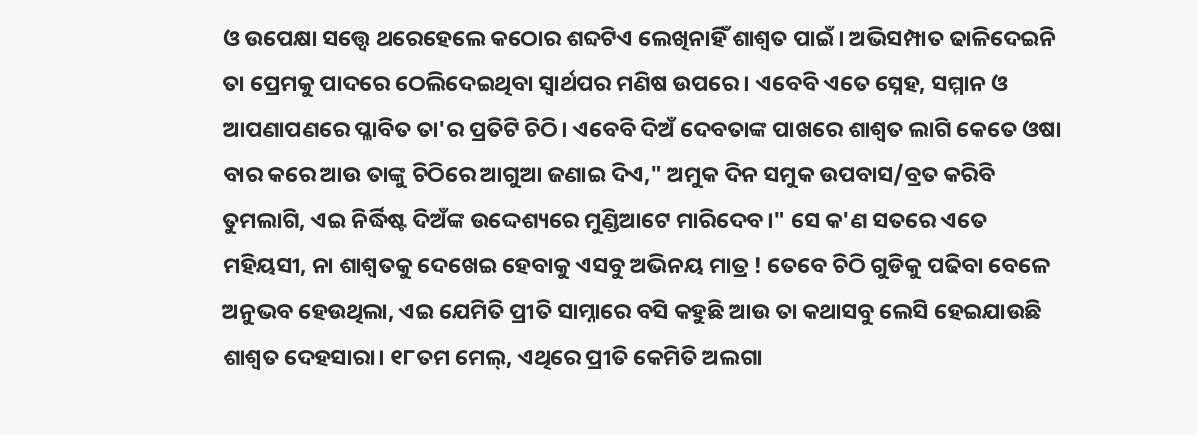ଓ ଉପେକ୍ଷା ସତ୍ତ୍ବେ ଥରେହେଲେ କଠୋର ଶବ୍ଦଟିଏ ଲେଖିନାହିଁ ଶାଶ୍ବତ ପାଇଁ। ଅଭିସମ୍ପାତ ଢାଳିଦେଇନି ତା ପ୍ରେମକୁ ପାଦରେ ଠେଲିଦେଇଥିବା ସ୍ବାର୍ଥପର ମଣିଷ ଉପରେ। ଏବେବି ଏତେ ସ୍ନେହ, ସମ୍ମାନ ଓ ଆପଣାପଣରେ ପ୍ଳାବିତ ତା'ର ପ୍ରତିଟି ଚିଠି। ଏବେବି ଦିଅଁ ଦେବତାଙ୍କ ପାଖରେ ଶାଶ୍ବତ ଲାଗି କେତେ ଓଷା ବାର କରେ ଆଉ ତାଙ୍କୁ ଚିଠିରେ ଆଗୁଆ ଜଣାଇ ଦିଏ," ଅମୁକ ଦିନ ସମୁକ ଉପବାସ/ବ୍ରତ କରିବି ତୁମଲାଗି, ଏଇ ନିର୍ଦ୍ଧିଷ୍ଟ ଦିଅଁଙ୍କ ଉଦ୍ଦେଶ୍ୟରେ ମୁଣ୍ଡିଆଟେ ମାରିଦେବ।" ସେ କ'ଣ ସତରେ ଏତେ ମହିୟସୀ, ନା ଶାଶ୍ବତକୁ ଦେଖେଇ ହେବାକୁ ଏସବୁ ଅଭିନୟ ମାତ୍ର ! ତେବେ ଚିଠି ଗୁଡିକୁ ପଢିବା ବେଳେ ଅନୁଭବ ହେଉଥିଲା, ଏଇ ଯେମିତି ପ୍ରୀତି ସାମ୍ନାରେ ବସି କହୁଛି ଆଉ ତା କଥାସବୁ ଲେସି ହେଇଯାଉଛି ଶାଶ୍ବତ ଦେହସାରା। ୧୮ତମ ମେଲ୍, ଏଥିରେ ପ୍ରୀତି କେମିତି ଅଲଗା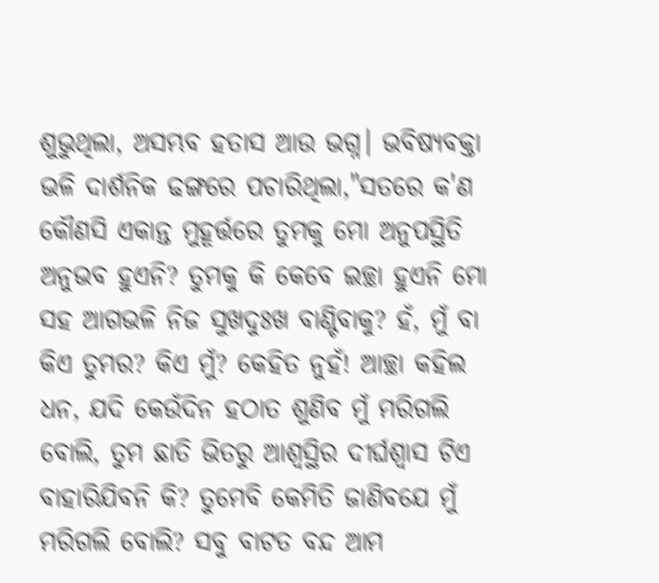ଶୁଭୁଥିଲା, ଅସମ୍ଭବ ହତାସ ଆଉ ଭଗ୍ନ। ଭବିଷ୍ୟବକ୍ତା ଭଳି ଦାର୍ଶନିକ ଢଙ୍ଗରେ ପଚାରିଥିଲା,"ସତରେ କ'ଣ କୌଣସି ଏକାନ୍ତ ମୁହୂର୍ତ୍ତରେ ତୁମକୁ ମୋ ଅନୁପସ୍ଥିତି ଅନୁଭବ ହୁଏନି? ତୁମକୁ କି କେବେ ଇଚ୍ଛା ହୁଏନି ମୋ ସହ ଆଗଭଳି ନିଜ ସୁଖଦୁଃଖ ବାଣ୍ଟିବାକୁ? ହଁ, ମୁଁ ବା କିଏ ତୁମର? କିଏ ମୁଁ? କେହିତ ନୁହଁ! ଆଚ୍ଛା କହିଲ ଧନ, ଯଦି କେଉଁଦିନ ହଠାତ ଶୁଣିବ ମୁଁ ମରିଗଲି ବୋଲି, ତୁମ ଛାତି ଭିତରୁ ଆଶ୍ବସ୍ଥିର ଦୀର୍ଘଶ୍ବାସ ଟିଏ ବାହାରିଯିବନି କି? ତୁମେବି କେମିତି ଜାଣିବଯେ ମୁଁ ମରିଗଲି ବୋଲି? ସବୁ ବାଟତ ବନ୍ଦ ଆମ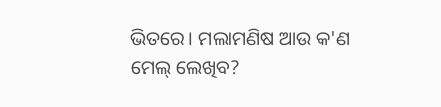ଭିତରେ। ମଲାମଣିଷ ଆଉ କ'ଣ ମେଲ୍ ଲେଖିବ?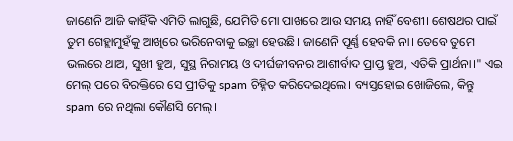ଜାଣେନି ଆଜି କାହିଁକି ଏମିତି ଲାଗୁଛି, ଯେମିତି ମୋ ପାଖରେ ଆଉ ସମୟ ନାହିଁ ବେଶୀ। ଶେଷଥର ପାଇଁ ତୁମ ଗେହ୍ଲାମୁହଁକୁ ଆଖିରେ ଭରିନେବାକୁ ଇଚ୍ଛା ହେଉଛି। ଜାଣେନି ପୂର୍ଣ୍ଣ ହେବକି ନା। ତେବେ ତୁମେ ଭଲରେ ଥାଅ, ସୁଖୀ ହୁଅ, ସୁସ୍ଥ ନିରାମୟ ଓ ଦୀର୍ଘଜୀବନର ଆଶୀର୍ବାଦ ପ୍ରାପ୍ତ ହୁଅ, ଏତିକି ପ୍ରାର୍ଥନା।" ଏଇ ମେଲ୍ ପରେ ବିରକ୍ତିରେ ସେ ପ୍ରୀତିକୁ spam ଚିହ୍ନିତ କରିଦେଇଥିଲେ। ବ୍ୟସ୍ତହୋଇ ଖୋଜିଲେ, କିନ୍ତୁ spam ରେ ନଥିଲା କୌଣସି ମେଲ୍।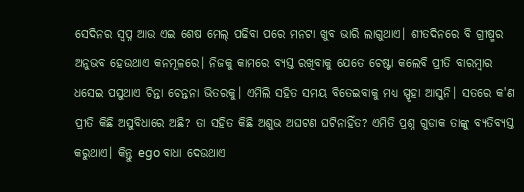ସେଦିନର ସ୍ବପ୍ନ ଆଉ ଏଇ ଶେଷ ମେଲ୍ ପଢିବା ପରେ ମନଟା ଖୁବ ଭାରି ଲାଗୁଥାଏ। ଶୀତଦିନରେ ବି ଗ୍ରୀଷ୍ମର ଅନୁଭବ ହେଉଥାଏ କନମୂଳରେ। ନିଜକୁ କାମରେ ବ୍ୟସ୍ତ ରଖିବାକୁ ଯେତେ ଚେଷ୍ଟା କଲେବି ପ୍ରୀତି ବାରମ୍ବାର ଧସେଇ ପସୁଥାଏ ଚିନ୍ତା ଚେନ୍ତନା ଭିତରକୁ। ଏମିଲି ସହିତ ସମୟ ବିତେଇବାକୁ ମଧ୍ୟ ସ୍ପୃହା ଆସୁନି। ସତରେ କ'ଣ ପ୍ରୀତି କିଛି ଅସୁବିଧାରେ ଅଛି? ତା ସହିତ କିଛି ଅଶୁଭ ଅଘଟଣ ଘଟିନାହିଁତ? ଏମିତି ପ୍ରଶ୍ନ ଗୁଡାକ ତାଙ୍କୁ ବ୍ୟତିବ୍ୟସ୍ତ କରୁଥାଏ। କିନ୍ତୁ ego ବାଧା ଦେଉଥାଏ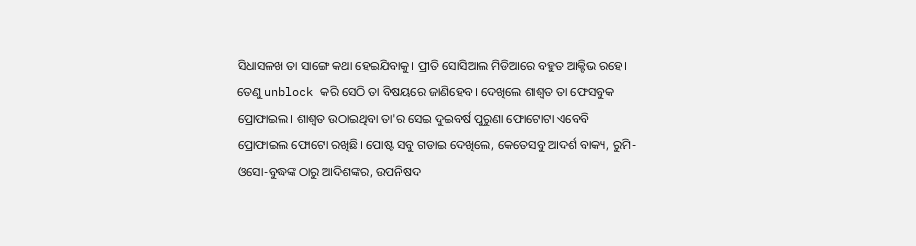ସିଧାସଳଖ ତା ସାଙ୍ଗେ କଥା ହେଇଯିବାକୁ। ପ୍ରୀତି ସୋସିଆଲ ମିଡିଆରେ ବହୁତ ଆକ୍ଟିଭ ରହେ। ତେଣୁ unblock କରି ସେଠି ତା ବିଷୟରେ ଜାଣିହେବ। ଦେଖିଲେ ଶାଶ୍ବତ ତା ଫେସବୁକ ପ୍ରୋଫାଇଲ। ଶାଶ୍ବତ ଉଠାଇଥିବା ତା'ର ସେଇ ଦୁଇବର୍ଷ ପୁରୁଣା ଫୋଟୋଟା ଏବେବି ପ୍ରୋଫାଇଲ ଫୋଟୋ ରଖିଛି। ପୋଷ୍ଟ ସବୁ ଗଡାଇ ଦେଖିଲେ, କେତେସବୁ ଆଦର୍ଶ ବାକ୍ୟ, ରୁମି-ଓସୋ-ବୁଦ୍ଧଙ୍କ ଠାରୁ ଆଦିଶଙ୍କର, ଉପନିଷଦ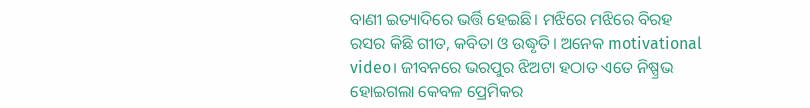ବାଣୀ ଇତ୍ୟାଦିରେ ଭର୍ତ୍ତି ହେଇଛି। ମଝିରେ ମଝିରେ ବିରହ ରସର କିଛି ଗୀତ, କବିତା ଓ ଉଦ୍ଧୃତି। ଅନେକ motivational video। ଜୀବନରେ ଭରପୁର ଝିଅଟା ହଠାତ ଏତେ ନିଷ୍ପ୍ରଭ ହୋଇଗଲା କେବଳ ପ୍ରେମିକର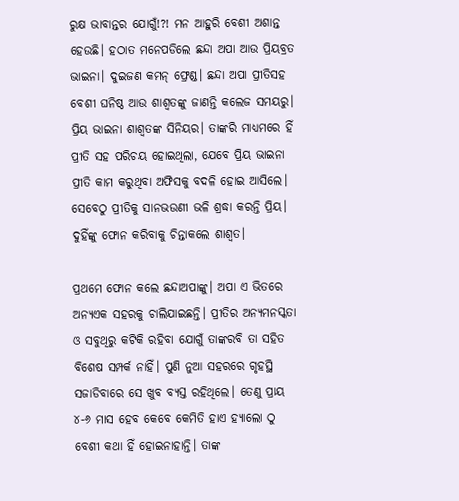ରୁକ୍ଷ ଭାବାନ୍ତର ଯୋଗୁଁ!?! ମନ ଆହୁରି ବେଶୀ ଅଶାନ୍ତ ହେଉଛି। ହଠାତ ମନେପଡିଲେ ଛନ୍ଦା ଅପା ଆଉ ପ୍ରିୟବ୍ରତ ଭାଇନା। ଦୁଇଜଣ କମନ୍ ଫ୍ରେଣ୍ଡ। ଛନ୍ଦା ଅପା ପ୍ରୀତିସହ ବେଶୀ ଘନିଷ୍ଠ ଆଉ ଶାଶ୍ବତଙ୍କୁ ଜାଣନ୍ତି କଲେଜ ସମୟରୁ। ପ୍ରିୟ ଭାଇନା ଶାଶ୍ବତଙ୍କ ସିନିୟର। ତାଙ୍କରି ମାଧ୍ୟମରେ ହିଁ ପ୍ରୀତି ସହ ପରିଚୟ ହୋଇଥିଲା, ଯେବେ ପ୍ରିୟ ଭାଇନା ପ୍ରୀତି କାମ କରୁଥିବା ଅଫିସକୁ ବଦଳି ହୋଇ ଆସିଲେ। ସେବେଠୁ ପ୍ରୀତିକୁ ସାନଭଉଣୀ ଭଳି ଶ୍ରଦ୍ଧା କରନ୍ତି ପ୍ରିୟ। ଦୁହିଁଙ୍କୁ ଫୋନ କରିବାକୁ ଚିନ୍ତାକଲେ ଶାଶ୍ବତ।

ପ୍ରଥମେ ଫୋନ କଲେ ଛନ୍ଦାଅପାଙ୍କୁ। ଅପା ଏ ଭିତରେ ଅନ୍ୟଏକ ସହରକୁ ଚାଲିଯାଇଛନ୍ତି। ପ୍ରୀତିର ଅନ୍ୟମନସ୍କତା ଓ ସବୁଥିରୁ କଟିକି ରହିବା ଯୋଗୁଁ ତାଙ୍କରବି ତା ସହିତ ବିଶେଷ ସମ୍ପର୍କ ନାହିଁ। ପୁଣି ନୁଆ ସହରରେ ଗୃହସ୍ଥି ସଜାଡିବାରେ ସେ ଖୁବ ବ୍ୟସ୍ତ ରହିଥିଲେ। ତେଣୁ ପ୍ରାୟ ୪-୬ ମାସ ହେବ କେବେ କେମିତି ହାଏ ହ୍ୟାଲୋ ଠୁ ବେଶୀ କଥା ହିଁ ହୋଇନାହାନ୍ତି। ତାଙ୍କ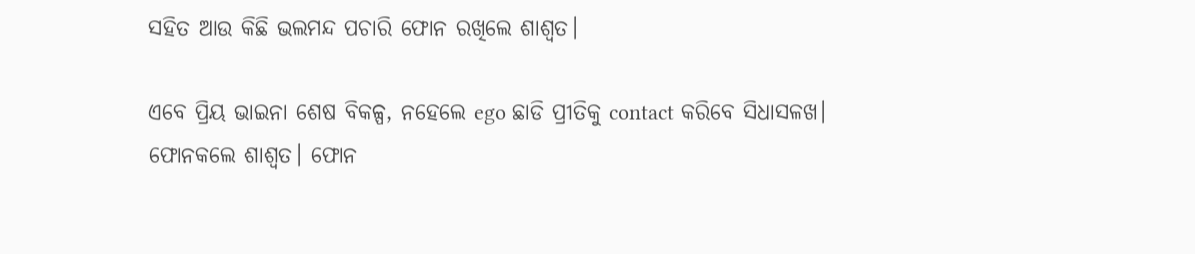ସହିତ ଆଉ କିଛି ଭଲମନ୍ଦ ପଚାରି ଫୋନ ରଖିଲେ ଶାଶ୍ବତ।

ଏବେ ପ୍ରିୟ ଭାଇନା ଶେଷ ବିକଳ୍ପ, ନହେଲେ ego ଛାଡି ପ୍ରୀତିକୁ contact କରିବେ ସିଧାସଳଖ। ଫୋନକଲେ ଶାଶ୍ବତ। ଫୋନ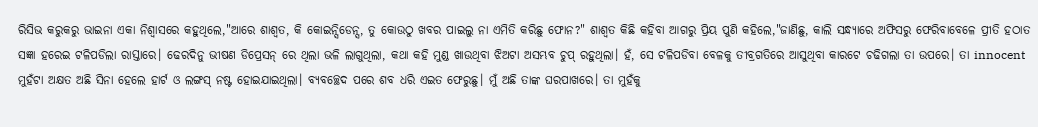ରିସିଭ କରୁକରୁ ଭାଇନା ଏକା ନିଶ୍ବାସରେ କହୁଥିଲେ,"ଆରେ ଶାଶ୍ବତ, କି କୋଇନ୍ସିଡେନ୍ସ, ତୁ କୋଉଠୁ ଖବର ପାଇଲୁ ନା ଏମିତି କରିଛୁ ଫୋନ?" ଶାଶ୍ବତ କିଛି କହିବା ଆଗରୁ ପ୍ରିୟ ପୁଣି କହିଲେ,"ଜାଣିଛୁ, କାଲି ସନ୍ଧ୍ୟାରେ ଅଫିସରୁ ଫେରିବାବେଳେ ପ୍ରୀତି ହଠାତ ସଜ୍ଞା ହରେଇ ଟଳିପଡିଲା ରାସ୍ତାରେ। ଢେରଦିନୁ ଭୀଷଣ ଡିପ୍ରେସନ୍ ରେ ଥିଲା ଭଳି ଲାଗୁଥିଲା, କଥା କହି ମୁଣ୍ଡ ଖାଉଥିବା ଝିଅଟା ଅସମ୍ଭବ ଚୁପ୍ ରହୁଥିଲା। ହଁ, ସେ ଟଳିପଡିବା ବେଳକୁ ତୀବ୍ରଗତିରେ ଆସୁଥିବା କାରଟେ ଚଢିଗଲା ତା ଉପରେ। ତା innocent ମୁହଁଟା ଅକ୍ଷତ ଅଛି ସିନା ହେଲେ ହାର୍ଟ ଓ ଲଙ୍ଗସ୍ ନଷ୍ଟ ହୋଇଯାଇଥିଲା। ବ୍ୟବଚ୍ଛେଦ ପରେ ଶବ ଧରି ଏଇତ ଫେରୁଛୁ। ମୁଁ ଅଛି ତାଙ୍କ ଘରପାଖରେ। ତା ମୁହଁକୁ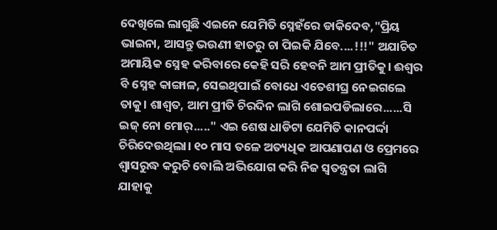ଦେଖିଲେ ଲାଗୁଛି ଏଇନେ ଯେମିତି ସ୍ନେହଁରେ ଡାକିଦେବ,"ପ୍ରିୟ ଭାଇନା, ଆସନ୍ତୁ ଭଉଣୀ ହାତରୁ ଚା ପିଇକି ଯିବେ....!!!" ଅଯାଚିତ ଅମାୟିକ ସ୍ନେହ କରିବାରେ କେହି ସରି ହେବନି ଆମ ପ୍ରୀତିକୁ। ଈଶ୍ବର ବି ସ୍ନେହ କାଙ୍ଗାଳ, ସେଇଥିପାଇଁ ବୋଧେ ଏତେଶୀଘ୍ର ନେଇଗଲେ ତାକୁ। ଶାଶ୍ବତ, ଆମ ପ୍ରୀତି ଚିରଦିନ ଲାଗି ଶୋଇପଡିଲାରେ......ସି ଇଜ୍ ନୋ ମୋର୍....." ଏଇ ଶେଷ ଧାଡିଟା ଯେମିତି କାନପର୍ଦ୍ଦା ଚିରିଦେଉଥିଲା। ୧୦ ମାସ ତଳେ ଅତ୍ୟଧିକ ଆପଣାପଣ ଓ ପ୍ରେମରେ ଶ୍ବାସରୁଦ୍ଧ କରୁଚି ବୋଲି ଅଭିଯୋଗ କରି ନିଜ ସ୍ବତନ୍ତ୍ରତା ଲାଗି ଯାହାକୁ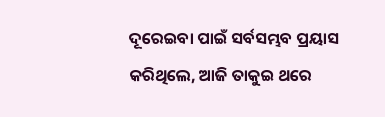ଦୂରେଇବା ପାଇଁ ସର୍ବସମ୍ଭବ ପ୍ରୟାସ କରିଥିଲେ, ଆଜି ତାକୁଇ ଥରେ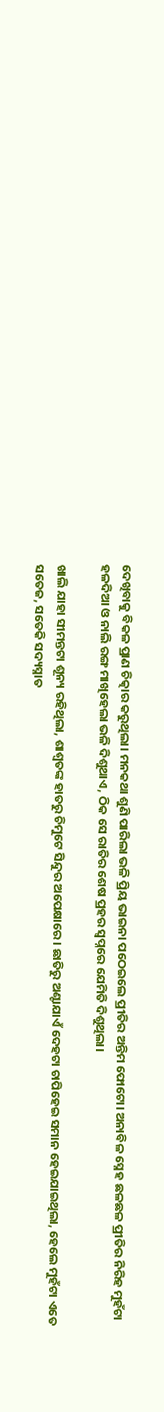ଦେଖିବାକୁ ବିକଳ ପ୍ରାଣ ଚିତ୍କାର କରୁଥିଲା। ମନକଥା ଶୁଣି ପାରିଲା ଭଳି ପ୍ରିୟ ଭାଇନା ପଠେଇଲେ ପ୍ରୀତିର ଅନ୍ତିମ ଫୋଟୋ। ଅନାବିଳ ସ୍ନେହ ଛଳଛଳ ପ୍ରୀତିର ନିରିହ ମୁହଁଟା ହଳଦିଆ ଓ ନାଲି ରଙ୍ଗ ମାଖିହେଲା ଭଳି ଦିଶୁଥାଏ, ଠିକ ସେ ରାତିର ଶେଷ ପ୍ରହର ସ୍ବପ୍ନରେ ଯେମିତି ଦିଶୁଥିଲା।

ଖାଲି ଯାହା ସୀମନ୍ତଟା ଶୂନ୍ୟ ରହିଥିଲା, ଶାଶ୍ବତଙ୍କ ହାତରୁ ଚିମୁଟେ ସିନ୍ଦୁର ଅପେକ୍ଷାରେ। ଛାତିରୁ ଅଣ୍ଟାଯାଏଁ ଦେହଟା ଚାପିହେଇ ସମାନ ହେଇଯାଇଥିଲା, ହେଲେ ମୁହଁଟା ଏତେ ସତେଜ, ସତେକି ସଦ୍ୟସ୍ନାତ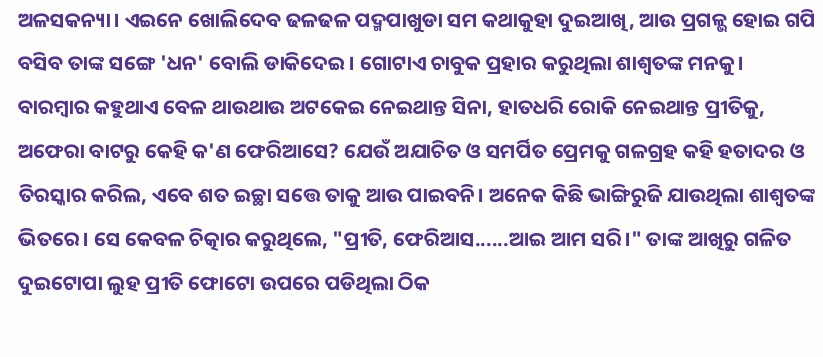ଅଳସକନ୍ୟା। ଏଇନେ ଖୋଲିଦେବ ଢଳଢଳ ପଦ୍ମପାଖୁଡା ସମ କଥାକୁହା ଦୁଇଆଖି, ଆଉ ପ୍ରଗଳ୍ଭ ହୋଇ ଗପି ବସିବ ତାଙ୍କ ସଙ୍ଗେ 'ଧନ' ବୋଲି ଡାକିଦେଇ। ଗୋଟାଏ ଚାବୁକ ପ୍ରହାର କରୁଥିଲା ଶାଶ୍ବତଙ୍କ ମନକୁ। ବାରମ୍ବାର କହୁଥାଏ ବେଳ ଥାଉଥାଉ ଅଟକେଇ ନେଇଥାନ୍ତ ସିନା, ହାତଧରି ରୋକି ନେଇଥାନ୍ତ ପ୍ରୀତିକୁ, ଅଫେରା ବାଟରୁ କେହି କ'ଣ ଫେରିଆସେ? ଯେଉଁ ଅଯାଚିତ ଓ ସମର୍ପିତ ପ୍ରେମକୁ ଗଳଗ୍ରହ କହି ହତାଦର ଓ ତିରସ୍କାର କରିଲ, ଏବେ ଶତ ଇଚ୍ଛା ସତ୍ତେ ତାକୁ ଆଉ ପାଇବନି। ଅନେକ କିଛି ଭାଙ୍ଗିରୁଜି ଯାଉଥିଲା ଶାଶ୍ବତଙ୍କ ଭିତରେ। ସେ କେବଳ ଚିତ୍କାର କରୁଥିଲେ, "ପ୍ରୀତି, ଫେରିଆସ......ଆଇ ଆମ ସରି।" ତାଙ୍କ ଆଖିରୁ ଗଳିତ ଦୁଇଟୋପା ଲୁହ ପ୍ରୀତି ଫୋଟୋ ଉପରେ ପଡିଥିଲା ଠିକ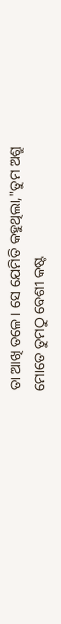ତା ଆଖି ତଳେ। ସେ ଯେମିତି କହୁଥିଲା,"ତୁମ ଅଶ୍ରୁ ମୋତେ ତୁମଠୁ ବେଶୀ କଷ୍ଟ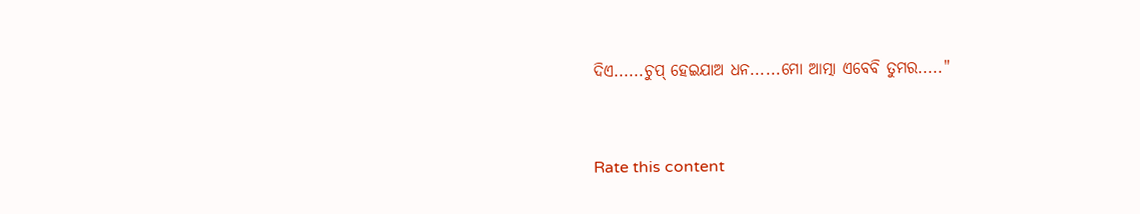ଦିଏ......ଚୁପ୍ ହେଇଯାଅ ଧନ......ମୋ ଆତ୍ମା ଏବେବି ତୁମର....."


Rate this content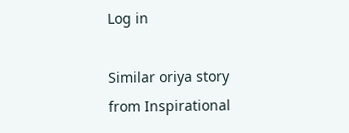Log in

Similar oriya story from Inspirational